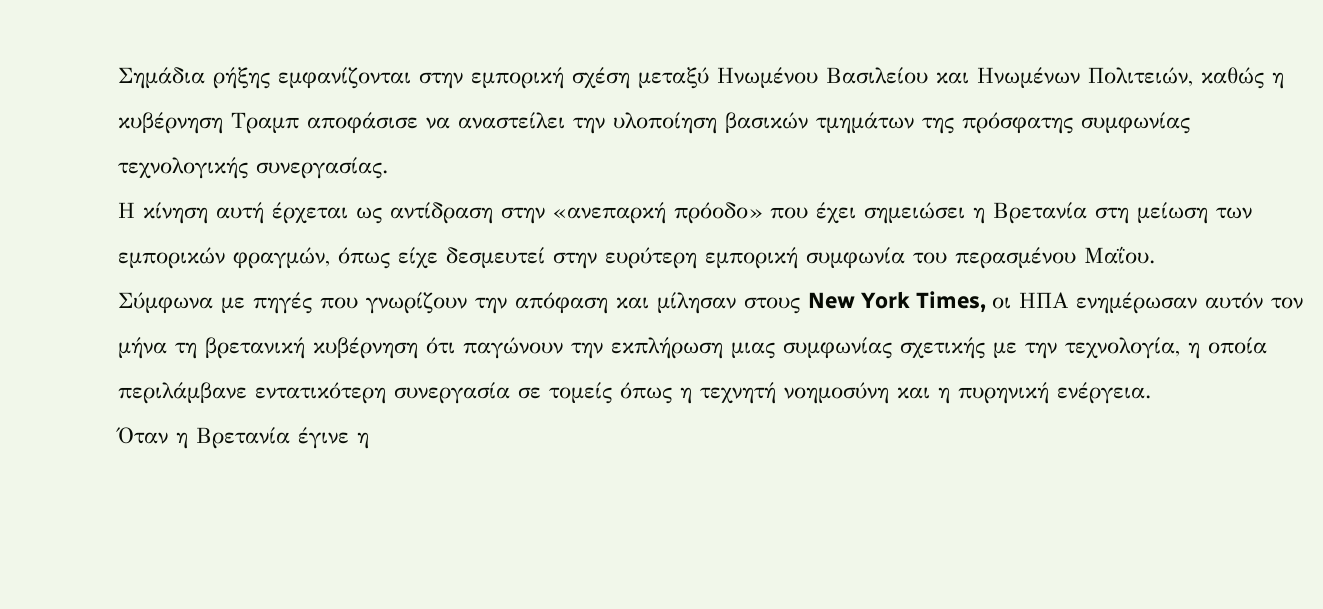Σημάδια ρήξης εμφανίζονται στην εμπορική σχέση μεταξύ Ηνωμένου Βασιλείου και Ηνωμένων Πολιτειών, καθώς η κυβέρνηση Τραμπ αποφάσισε να αναστείλει την υλοποίηση βασικών τμημάτων της πρόσφατης συμφωνίας τεχνολογικής συνεργασίας.
Η κίνηση αυτή έρχεται ως αντίδραση στην «ανεπαρκή πρόοδο» που έχει σημειώσει η Βρετανία στη μείωση των εμπορικών φραγμών, όπως είχε δεσμευτεί στην ευρύτερη εμπορική συμφωνία του περασμένου Μαΐου.
Σύμφωνα με πηγές που γνωρίζουν την απόφαση και μίλησαν στους New York Times, οι ΗΠΑ ενημέρωσαν αυτόν τον μήνα τη βρετανική κυβέρνηση ότι παγώνουν την εκπλήρωση μιας συμφωνίας σχετικής με την τεχνολογία, η οποία περιλάμβανε εντατικότερη συνεργασία σε τομείς όπως η τεχνητή νοημοσύνη και η πυρηνική ενέργεια.
Όταν η Βρετανία έγινε η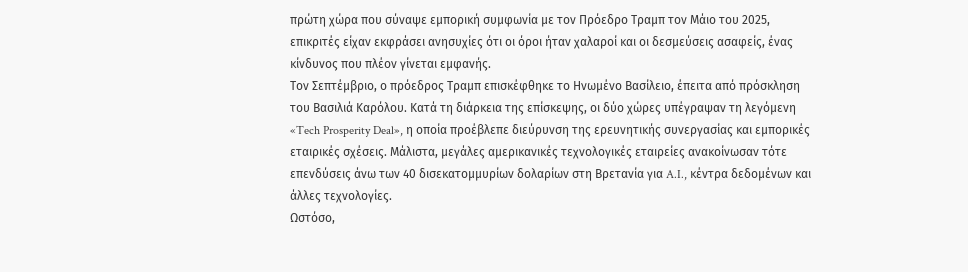πρώτη χώρα που σύναψε εμπορική συμφωνία με τον Πρόεδρο Τραμπ τον Μάιο του 2025, επικριτές είχαν εκφράσει ανησυχίες ότι οι όροι ήταν χαλαροί και οι δεσμεύσεις ασαφείς, ένας κίνδυνος που πλέον γίνεται εμφανής.
Τον Σεπτέμβριο, ο πρόεδρος Τραμπ επισκέφθηκε το Ηνωμένο Βασίλειο, έπειτα από πρόσκληση του Βασιλιά Καρόλου. Κατά τη διάρκεια της επίσκεψης, οι δύο χώρες υπέγραψαν τη λεγόμενη «Tech Prosperity Deal», η οποία προέβλεπε διεύρυνση της ερευνητικής συνεργασίας και εμπορικές εταιρικές σχέσεις. Μάλιστα, μεγάλες αμερικανικές τεχνολογικές εταιρείες ανακοίνωσαν τότε επενδύσεις άνω των 40 δισεκατομμυρίων δολαρίων στη Βρετανία για A.I., κέντρα δεδομένων και άλλες τεχνολογίες.
Ωστόσο,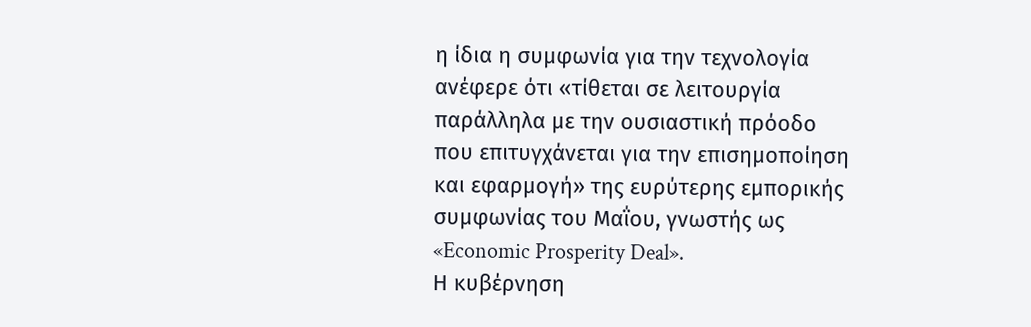η ίδια η συμφωνία για την τεχνολογία ανέφερε ότι «τίθεται σε λειτουργία παράλληλα με την ουσιαστική πρόοδο που επιτυγχάνεται για την επισημοποίηση και εφαρμογή» της ευρύτερης εμπορικής συμφωνίας του Μαΐου, γνωστής ως «Economic Prosperity Deal».
Η κυβέρνηση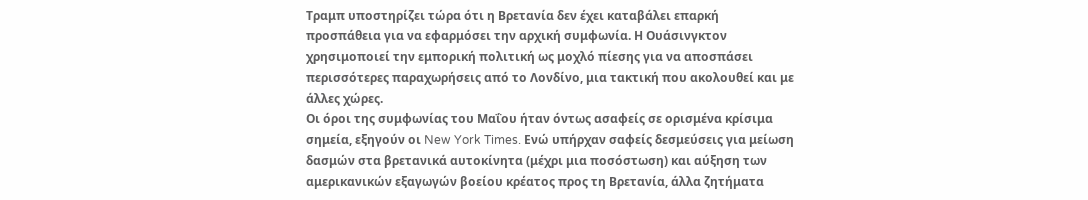Τραμπ υποστηρίζει τώρα ότι η Βρετανία δεν έχει καταβάλει επαρκή προσπάθεια για να εφαρμόσει την αρχική συμφωνία. Η Ουάσινγκτον χρησιμοποιεί την εμπορική πολιτική ως μοχλό πίεσης για να αποσπάσει περισσότερες παραχωρήσεις από το Λονδίνο, μια τακτική που ακολουθεί και με άλλες χώρες.
Οι όροι της συμφωνίας του Μαΐου ήταν όντως ασαφείς σε ορισμένα κρίσιμα σημεία, εξηγούν οι New York Times. Ενώ υπήρχαν σαφείς δεσμεύσεις για μείωση δασμών στα βρετανικά αυτοκίνητα (μέχρι μια ποσόστωση) και αύξηση των αμερικανικών εξαγωγών βοείου κρέατος προς τη Βρετανία, άλλα ζητήματα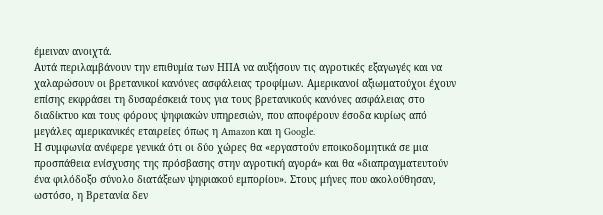έμειναν ανοιχτά.
Αυτά περιλαμβάνουν την επιθυμία των ΗΠΑ να αυξήσουν τις αγροτικές εξαγωγές και να χαλαρώσουν οι βρετανικοί κανόνες ασφάλειας τροφίμων. Αμερικανοί αξιωματούχοι έχουν επίσης εκφράσει τη δυσαρέσκειά τους για τους βρετανικούς κανόνες ασφάλειας στο διαδίκτυο και τους φόρους ψηφιακών υπηρεσιών, που αποφέρουν έσοδα κυρίως από μεγάλες αμερικανικές εταιρείες όπως η Amazon και η Google.
Η συμφωνία ανέφερε γενικά ότι οι δύο χώρες θα «εργαστούν εποικοδομητικά σε μια προσπάθεια ενίσχυσης της πρόσβασης στην αγροτική αγορά» και θα «διαπραγματευτούν ένα φιλόδοξο σύνολο διατάξεων ψηφιακού εμπορίου». Στους μήνες που ακολούθησαν, ωστόσο, η Βρετανία δεν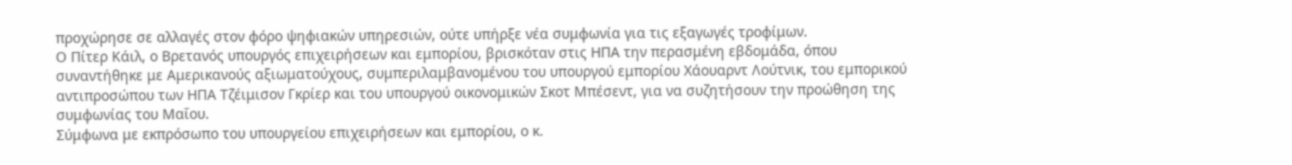προχώρησε σε αλλαγές στον φόρο ψηφιακών υπηρεσιών, ούτε υπήρξε νέα συμφωνία για τις εξαγωγές τροφίμων.
Ο Πίτερ Κάιλ, ο Βρετανός υπουργός επιχειρήσεων και εμπορίου, βρισκόταν στις ΗΠΑ την περασμένη εβδομάδα, όπου συναντήθηκε με Αμερικανούς αξιωματούχους, συμπεριλαμβανομένου του υπουργού εμπορίου Χάουαρντ Λούτνικ, του εμπορικού αντιπροσώπου των ΗΠΑ Τζέιμισον Γκρίερ και του υπουργού οικονομικών Σκοτ Μπέσεντ, για να συζητήσουν την προώθηση της συμφωνίας του Μαΐου.
Σύμφωνα με εκπρόσωπο του υπουργείου επιχειρήσεων και εμπορίου, ο κ.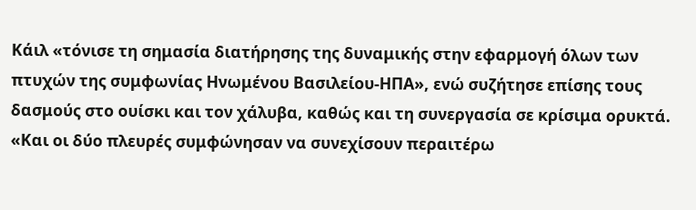Κάιλ «τόνισε τη σημασία διατήρησης της δυναμικής στην εφαρμογή όλων των πτυχών της συμφωνίας Ηνωμένου Βασιλείου-ΗΠΑ», ενώ συζήτησε επίσης τους δασμούς στο ουίσκι και τον χάλυβα, καθώς και τη συνεργασία σε κρίσιμα ορυκτά. «Και οι δύο πλευρές συμφώνησαν να συνεχίσουν περαιτέρω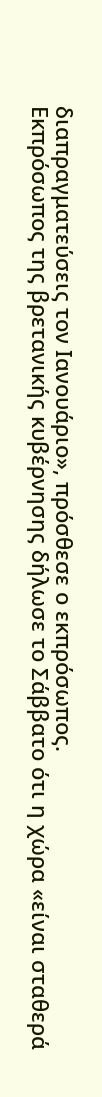διαπραγματεύσεις τον Ιανουάριο», πρόσθεσε ο εκπρόσωπος.
Εκπρόσωπος της βρετανικής κυβέρνησης δήλωσε το Σάββατο ότι η χώρα «είναι σταθερά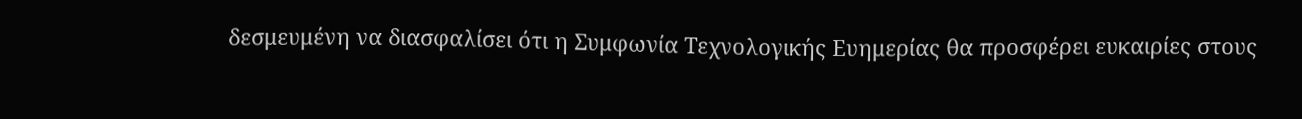δεσμευμένη να διασφαλίσει ότι η Συμφωνία Τεχνολογικής Ευημερίας θα προσφέρει ευκαιρίες στους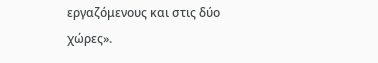εργαζόμενους και στις δύο χώρες».